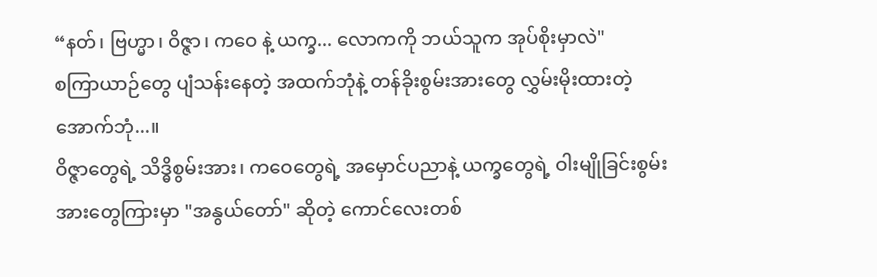“နတ်၊ ဗြဟ္မာ၊ ဝိဇ္ဇာ၊ ကဝေ နဲ့ ယက္ခ... လောကကို ဘယ်သူက အုပ်စိုးမှာလဲ"
စကြာယာဉ်တွေ ပျံသန်းနေတဲ့ အထက်ဘုံနဲ့ တန်ခိုးစွမ်းအားတွေ လွှမ်းမိုးထားတဲ့ အောက်ဘုံ...။
ဝိဇ္ဇာတွေရဲ့ သိဒ္ဓိစွမ်းအား၊ ကဝေတွေရဲ့ အမှောင်ပညာနဲ့ ယက္ခတွေရဲ့ ဝါးမျိုခြင်းစွမ်းအားတွေကြားမှာ "အနွယ်တော်" ဆိုတဲ့ ကောင်လေးတစ်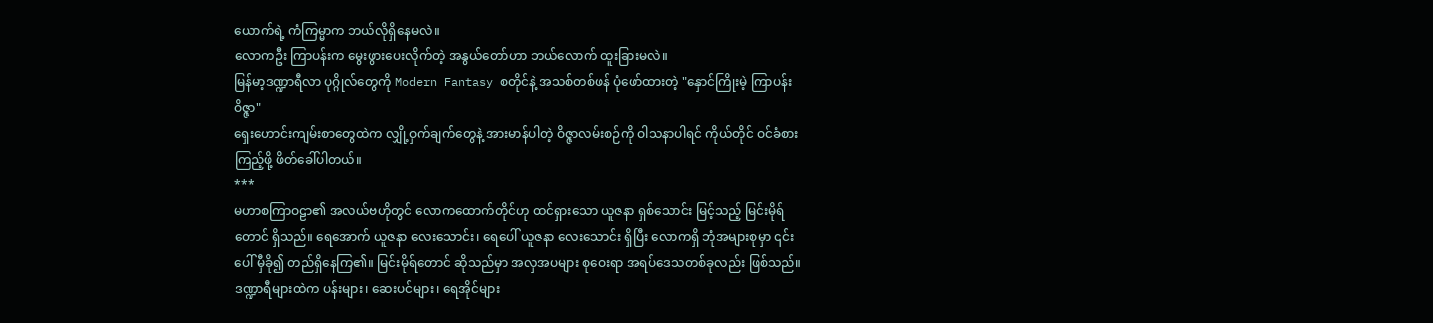ယောက်ရဲ့ ကံကြမ္မာက ဘယ်လိုရှိနေမလဲ။
လောကဦး ကြာပန်းက မွေးဖွားပေးလိုက်တဲ့ အနွယ်တော်ဟာ ဘယ်လောက် ထူးခြားမလဲ။
မြန်မာ့ဒဏ္ဍာရီလာ ပုဂ္ဂိုလ်တွေကို Modern Fantasy စတိုင်နဲ့ အသစ်တစ်ဖန် ပုံဖော်ထားတဲ့ "နှောင်ကြိုးမဲ့ ကြာပန်းဝိဇ္ဇာ"
ရှေးဟောင်းကျမ်းစာတွေထဲက လျှို့ဝှက်ချက်တွေနဲ့ အားမာန်ပါတဲ့ ဝိဇ္ဇာလမ်းစဉ်ကို ဝါသနာပါရင် ကိုယ်တိုင် ဝင်ခံစားကြည့်ဖို့ ဖိတ်ခေါ်ပါတယ်။
***
မဟာစကြာဝဠာ၏ အလယ်ဗဟိုတွင် လောကထောက်တိုင်ဟု ထင်ရှားသော ယူဇနာ ရှစ်သောင်း မြင့်သည့် မြင်းမိုရ်တောင် ရှိသည်။ ရေအောက် ယူဇနာ လေးသောင်း၊ ရေပေါ် ယူဇနာ လေးသောင်း ရှိပြီး လောကရှိ ဘုံအများစုမှာ ၎င်းပေါ် မှီခို၍ တည်ရှိနေကြ၏။ မြင်းမိုရ်တောင် ဆိုသည်မှာ အလှအပများ စုဝေးရာ အရပ်ဒေသတစ်ခုလည်း ဖြစ်သည်။ ဒဏ္ဍာရီများထဲက ပန်းများ၊ ဆေးပင်များ၊ ရေအိုင်များ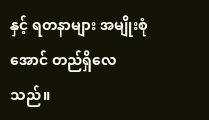နှင့် ရတနာများ အမျိုးစုံအောင် တည်ရှိလေသည်။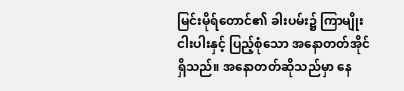မြင်းမိုရ်တောင်၏ ခါးပမ်း၌ ကြာမျိုးငါးပါးနှင့် ပြည့်စုံသော အနောတတ်အိုင် ရှိသည်။ အနောတတ်ဆိုသည်မှာ နေ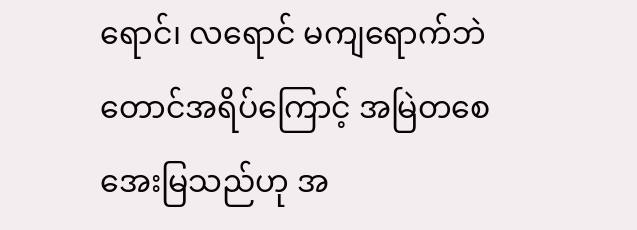ရောင်၊ လရောင် မကျရောက်ဘဲ တောင်အရိပ်ကြောင့် အမြဲတစေ အေးမြသည်ဟု အ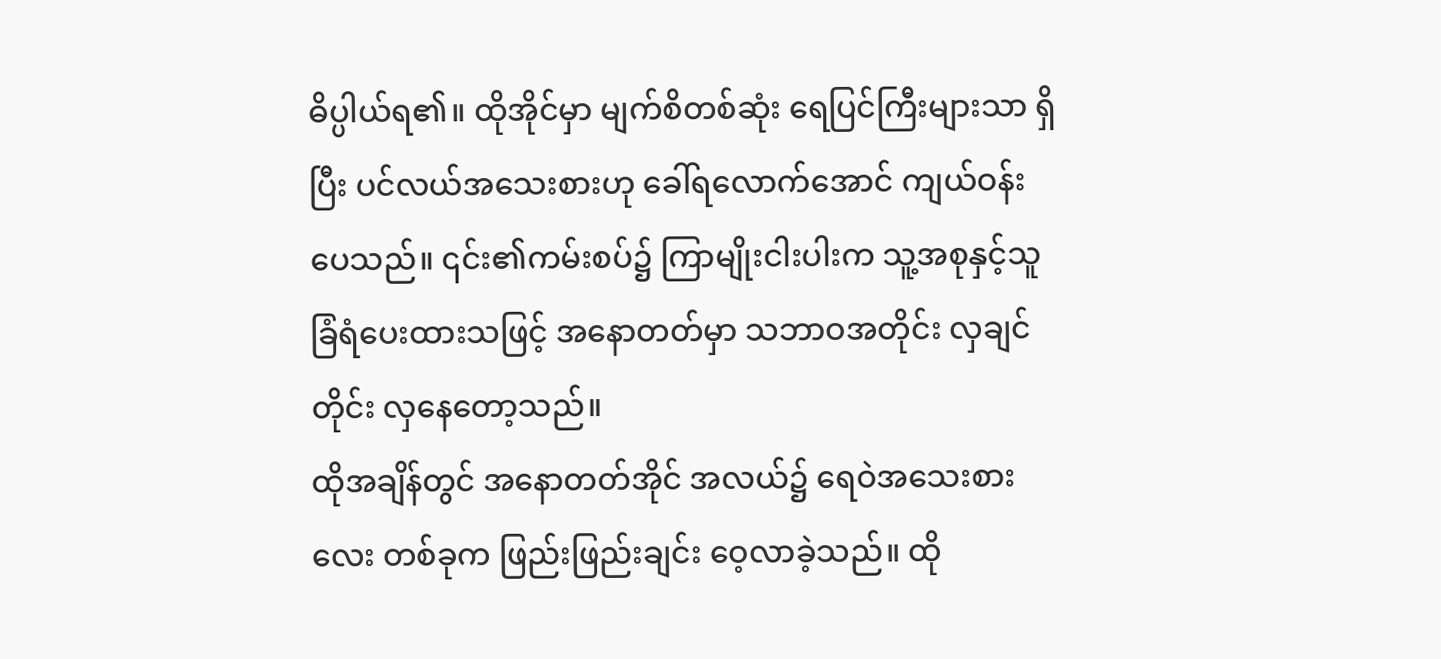ဓိပ္ပါယ်ရ၏။ ထိုအိုင်မှာ မျက်စိတစ်ဆုံး ရေပြင်ကြီးများသာ ရှိပြီး ပင်လယ်အသေးစားဟု ခေါ်ရလောက်အောင် ကျယ်ဝန်းပေသည်။ ၎င်း၏ကမ်းစပ်၌ ကြာမျိုးငါးပါးက သူ့အစုနှင့်သူ ခြံရံပေးထားသဖြင့် အနောတတ်မှာ သဘာဝအတိုင်း လှချင်တိုင်း လှနေတော့သည်။
ထိုအချိန်တွင် အနောတတ်အိုင် အလယ်၌ ရေဝဲအသေးစားလေး တစ်ခုက ဖြည်းဖြည်းချင်း ဝေ့လာခဲ့သည်။ ထို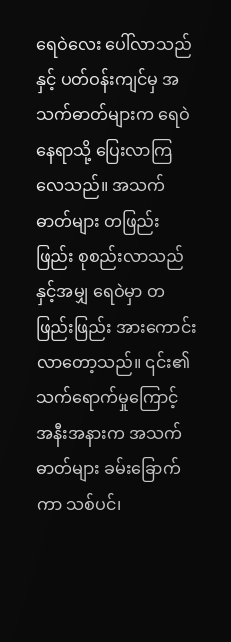ရေဝဲလေး ပေါ်လာသည်နှင့် ပတ်ဝန်းကျင်မှ အသက်ဓာတ်များက ရေဝဲနေရာသို့ ပြေးလာကြလေသည်။ အသက်ဓာတ်များ တဖြည်းဖြည်း စုစည်းလာသည်နှင့်အမျှ ရေဝဲမှာ တဖြည်းဖြည်း အားကောင်းလာတော့သည်။ ၎င်း၏ သက်ရောက်မှုကြောင့် အနီးအနားက အသက်ဓာတ်များ ခမ်းခြောက်ကာ သစ်ပင်၊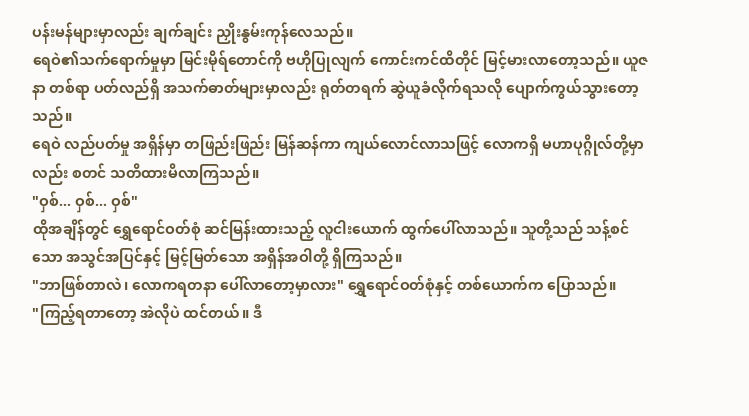ပန်းမန်များမှာလည်း ချက်ချင်း ညှိုးနွမ်းကုန်လေသည်။
ရေဝဲ၏သက်ရောက်မှုမှာ မြင်းမိုရ်တောင်ကို ဗဟိုပြုလျက် ကောင်းကင်ထိတိုင် မြင့်မားလာတော့သည်။ ယူဇနာ တစ်ရာ ပတ်လည်ရှိ အသက်ဓာတ်များမှာလည်း ရုတ်တရက် ဆွဲယူခံလိုက်ရသလို ပျောက်ကွယ်သွားတော့သည်။
ရေဝဲ လည်ပတ်မှု အရှိန်မှာ တဖြည်းဖြည်း မြန်ဆန်ကာ ကျယ်လောင်လာသဖြင့် လောကရှိ မဟာပုဂ္ဂိုလ်တို့မှာလည်း စတင် သတိထားမိလာကြသည်။
"ဝှစ်... ဝှစ်... ဝှစ်"
ထိုအချိန်တွင် ရွှေရောင်ဝတ်စုံ ဆင်မြန်းထားသည့် လူငါးယောက် ထွက်ပေါ်လာသည်။ သူတို့သည် သန့်စင်သော အသွင်အပြင်နှင့် မြင့်မြတ်သော အရှိန်အဝါတို့ ရှိကြသည်။
"ဘာဖြစ်တာလဲ၊ လောကရတနာ ပေါ်လာတော့မှာလား" ရွှေရောင်ဝတ်စုံနှင့် တစ်ယောက်က ပြောသည်။
"ကြည့်ရတာတော့ အဲလိုပဲ ထင်တယ်။ ဒီ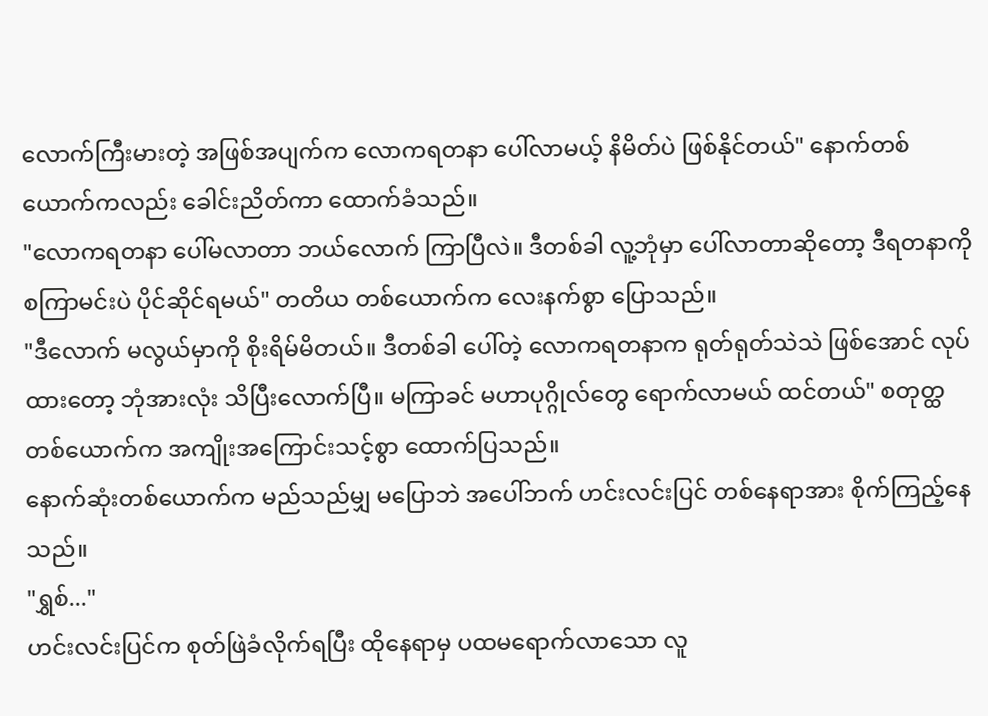လောက်ကြီးမားတဲ့ အဖြစ်အပျက်က လောကရတနာ ပေါ်လာမယ့် နိမိတ်ပဲ ဖြစ်နိုင်တယ်" နောက်တစ်ယောက်ကလည်း ခေါင်းညိတ်ကာ ထောက်ခံသည်။
"လောကရတနာ ပေါ်မလာတာ ဘယ်လောက် ကြာပြီလဲ။ ဒီတစ်ခါ လူ့ဘုံမှာ ပေါ်လာတာဆိုတော့ ဒီရတနာကို စကြာမင်းပဲ ပိုင်ဆိုင်ရမယ်" တတိယ တစ်ယောက်က လေးနက်စွာ ပြောသည်။
"ဒီလောက် မလွယ်မှာကို စိုးရိမ်မိတယ်။ ဒီတစ်ခါ ပေါ်တဲ့ လောကရတနာက ရုတ်ရုတ်သဲသဲ ဖြစ်အောင် လုပ်ထားတော့ ဘုံအားလုံး သိပြီးလောက်ပြီ။ မကြာခင် မဟာပုဂ္ဂိုလ်တွေ ရောက်လာမယ် ထင်တယ်" စတုတ္ထတစ်ယောက်က အကျိုးအကြောင်းသင့်စွာ ထောက်ပြသည်။
နောက်ဆုံးတစ်ယောက်က မည်သည်မျှ မပြောဘဲ အပေါ်ဘက် ဟင်းလင်းပြင် တစ်နေရာအား စိုက်ကြည့်နေသည်။
"ရွှစ်..."
ဟင်းလင်းပြင်က စုတ်ဖြဲခံလိုက်ရပြီး ထိုနေရာမှ ပထမရောက်လာသော လူ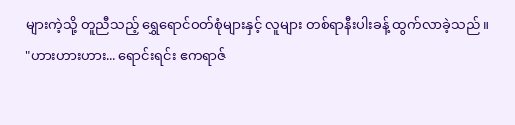များကဲ့သို့ တူညီသည့် ရွှေရောင်ဝတ်စုံများနှင့် လူများ တစ်ရာနီးပါးခန့် ထွက်လာခဲ့သည်။
"ဟားဟားဟား... ရောင်းရင်း ဧကရာဇ်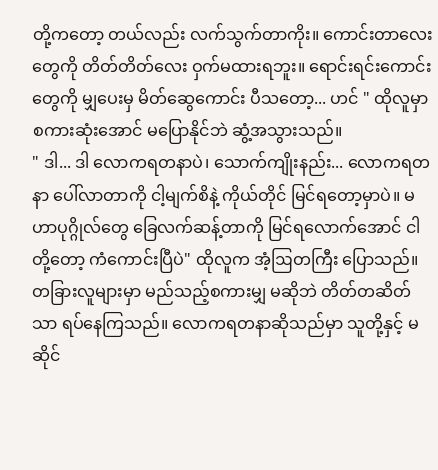တို့ကတော့ တယ်လည်း လက်သွက်တာကိုး။ ကောင်းတာလေးတွေကို တိတ်တိတ်လေး ဝှက်မထားရဘူး။ ရောင်းရင်းကောင်းတွေကို မျှပေးမှ မိတ်ဆွေကောင်း ပီသတော့... ဟင် " ထိုလူမှာ စကားဆုံးအောင် မပြောနိုင်ဘဲ ဆွံ့အသွားသည်။
" ဒါ... ဒါ လောကရတနာပဲ၊ သောက်ကျိုးနည်း... လောကရတနာ ပေါ်လာတာကို ငါ့မျက်စိနဲ့ ကိုယ်တိုင် မြင်ရတော့မှာပဲ။ မဟာပုဂ္ဂိုလ်တွေ ခြေလက်ဆန့်တာကို မြင်ရလောက်အောင် ငါတို့တော့ ကံကောင်းပြီပဲ" ထိုလူက အံ့ဩတကြီး ပြောသည်။
တခြားလူများမှာ မည်သည့်စကားမျှ မဆိုဘဲ တိတ်တဆိတ်သာ ရပ်နေကြသည်။ လောကရတနာဆိုသည်မှာ သူတို့နှင့် မဆိုင်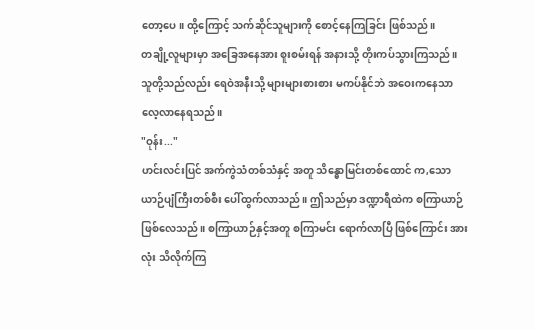တော့ပေ။ ထို့ကြောင့် သက်ဆိုင်သူများကို စောင့်နေကြခြင်း ဖြစ်သည်။
တချို့လူများမှာ အခြေအနေအား စူးစမ်းရန် အနားသို့ တိုးကပ်သွားကြသည်။ သူတို့သည်လည်း ရေဝဲအနီးသို့ များများစားစား မကပ်နိုင်ဘဲ အဝေးကနေသာ လေ့လာနေရသည်။
"ဝုန်း..."
ဟင်းလင်းပြင် အက်ကွဲသံတစ်သံနှင့် အတူ သိန္ဓောမြင်းတစ်ထောင် က,သော ယာဉ်ပျံကြီးတစ်စီး ပေါ်ထွက်လာသည်။ ဤသည်မှာ ဒဏ္ဍာရီထဲက စကြာယာဉ် ဖြစ်လေသည်။ စကြာယာဉ်နှင့်အတူ စကြာမင်း ရောက်လာပြီ ဖြစ်ကြောင်း အားလုံး သိလိုက်ကြ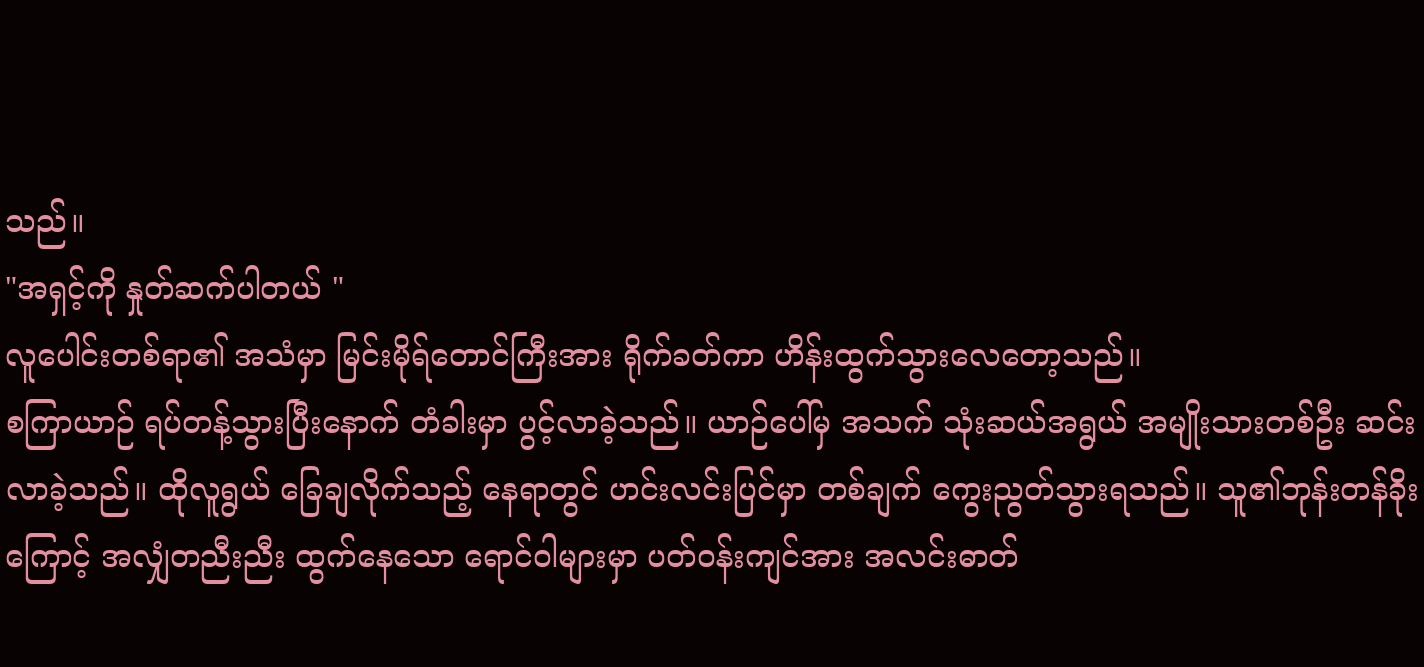သည်။
"အရှင့်ကို နှုတ်ဆက်ပါတယ် "
လူပေါင်းတစ်ရာ၏ အသံမှာ မြင်းမိုရ်တောင်ကြီးအား ရိုက်ခတ်ကာ ဟိန်းထွက်သွားလေတော့သည်။
စကြာယာဉ် ရပ်တန့်သွားပြီးနောက် တံခါးမှာ ပွင့်လာခဲ့သည်။ ယာဉ်ပေါ်မှ အသက် သုံးဆယ်အရွယ် အမျိုးသားတစ်ဦး ဆင်းလာခဲ့သည်။ ထိုလူရွယ် ခြေချလိုက်သည့် နေရာတွင် ဟင်းလင်းပြင်မှာ တစ်ချက် ကွေးညွတ်သွားရသည်။ သူ၏ဘုန်းတန်ခိုးကြောင့် အလျှံတညီးညီး ထွက်နေသော ရောင်ဝါများမှာ ပတ်ဝန်းကျင်အား အလင်းဓာတ်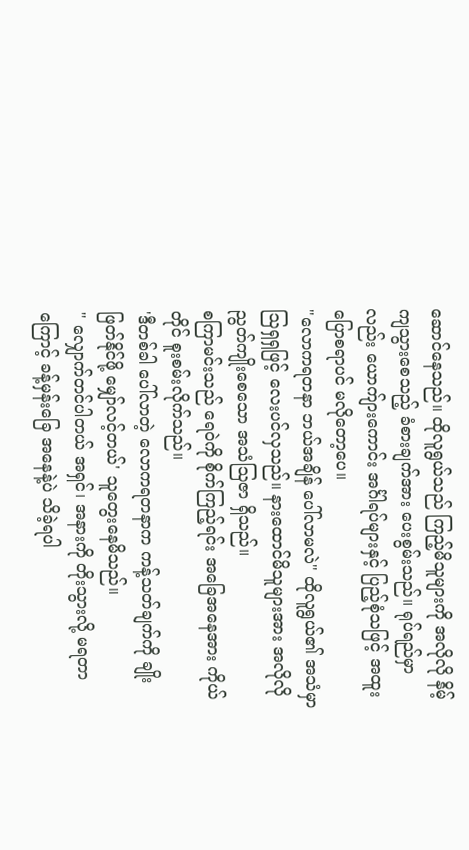ဆောင်နေသည်။ ထိုလူရွယ်သည် ကြည့်မိသူများကို အလိုလို နိမ့်ကျသွားစေသည့် ခံစားချက်အား ပေးစွမ်းသည်။ ရုပ်ရည်မှာလည်း ယောက်ျားကောင်း အင်္ဂါရပ်များနှင့် ပြည့်စုံသဖြင့် အထူး ပြောစရာပင် မလိုတော့ပေ။
"လောကရတနာ ဘယ်အချိန် ပေါ်လာမလဲ" ထိုလူရွယ်၏ အသံမှာ ဩရှရှဖြင့် လေးပင်လှသည်။ နားထောင်မိသူများအား အလိုလို ညွတ်ကျိုးစေသော အသံဩဇာ ရှိသည်။
စကြာမင်းသည် ရေဝဲကို စိုက်ကြည့်ရင်း အခြေအနေအား ကိုယ်တိုင် စူးစမ်းလိုက်သည်။
'ဒီတစ်ခါ ပေါ်လာတဲ့ လောကရတနာက ကန့်သတ်ချက်ကို ချိုးဖြတ်နိုင်ဖို့ မျှော်လင့်တယ်' သူတွေးနေမိသည်။
" လျှောက်တင်ပါတယ် အရှင်၊ အနားကို တိုးသွားလို့ မရတာကြောင့် ခန့်မှန်းခြေ အနေနဲ့ပဲ သိခဲ့ရပါ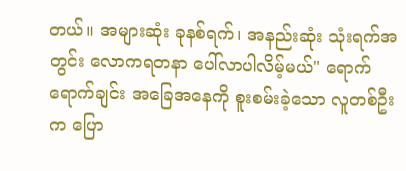တယ်။ အများဆုံး ခုနစ်ရက်၊ အနည်းဆုံး သုံးရက်အတွင်း လောကရတနာ ပေါ်လာပါလိမ့်မယ်" ရောက်ရောက်ချင်း အခြေအနေကို စူးစမ်းခဲ့သော လူတစ်ဦးက ပြော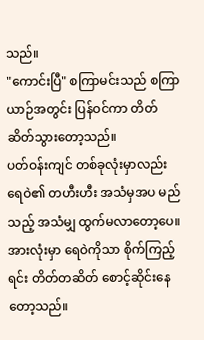သည်။
"ကောင်းပြီ" စကြာမင်းသည် စကြာယာဉ်အတွင်း ပြန်ဝင်ကာ တိတ်ဆိတ်သွားတော့သည်။
ပတ်ဝန်းကျင် တစ်ခုလုံးမှာလည်း ရေဝဲ၏ တဟီးဟီး အသံမှအပ မည်သည့် အသံမျှ ထွက်မလာတော့ပေ။ အားလုံးမှာ ရေဝဲကိုသာ စိုက်ကြည့်ရင်း တိတ်တဆိတ် စောင့်ဆိုင်းနေတော့သည်။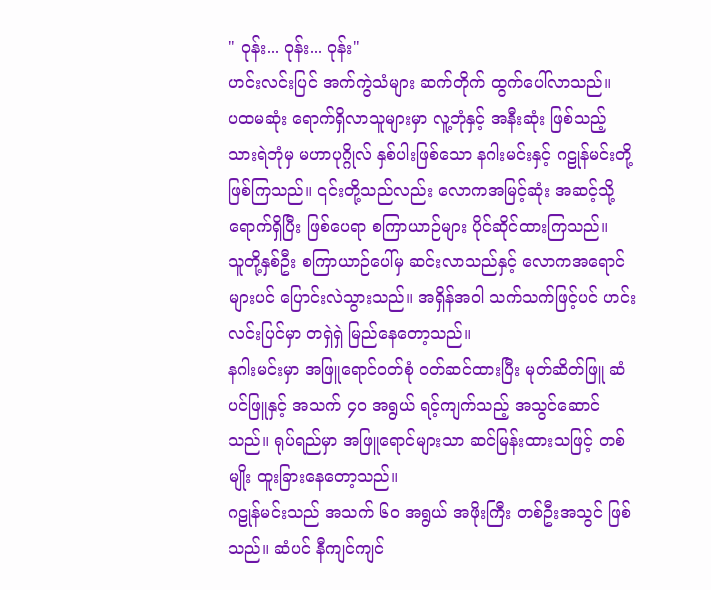" ဝုန်း... ဝုန်း... ဝုန်း"
ဟင်းလင်းပြင် အက်ကွဲသံများ ဆက်တိုက် ထွက်ပေါ်လာသည်။
ပထမဆုံး ရောက်ရှိလာသူများမှာ လူ့ဘုံနှင့် အနီးဆုံး ဖြစ်သည့် သားရဲဘုံမှ မဟာပုဂ္ဂိုလ် နှစ်ပါးဖြစ်သော နဂါးမင်းနှင့် ဂဠုန်မင်းတို့ ဖြစ်ကြသည်။ ၎င်းတို့သည်လည်း လောကအမြင့်ဆုံး အဆင့်သို့ ရောက်ရှိပြီး ဖြစ်ပေရာ စကြာယာဉ်များ ပိုင်ဆိုင်ထားကြသည်။
သူတို့နှစ်ဦး စကြာယာဉ်ပေါ်မှ ဆင်းလာသည်နှင့် လောကအရောင်များပင် ပြောင်းလဲသွားသည်။ အရှိန်အဝါ သက်သက်ဖြင့်ပင် ဟင်းလင်းပြင်မှာ တရှဲရှဲ မြည်နေတော့သည်။
နဂါးမင်းမှာ အဖြူရောင်ဝတ်စုံ ဝတ်ဆင်ထားပြီး မုတ်ဆိတ်ဖြူ ဆံပင်ဖြူနှင့် အသက် ၄၀ အရွယ် ရင့်ကျက်သည့် အသွင်ဆောင်သည်။ ရုပ်ရည်မှာ အဖြူရောင်များသာ ဆင်မြန်းထားသဖြင့် တစ်မျိုး ထူးခြားနေတော့သည်။
ဂဠုန်မင်းသည် အသက် ၆၀ အရွယ် အဖိုးကြီး တစ်ဦးအသွင် ဖြစ်သည်။ ဆံပင် နီကျင်ကျင်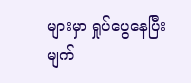များမှာ ရှုပ်ပွေနေပြီး မျက်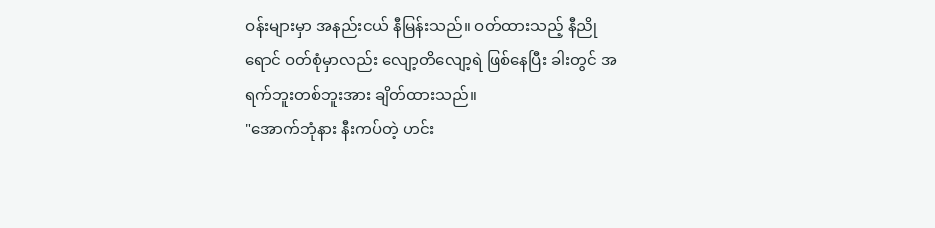ဝန်းများမှာ အနည်းငယ် နီမြန်းသည်။ ဝတ်ထားသည့် နီညိုရောင် ဝတ်စုံမှာလည်း လျော့တိလျော့ရဲ ဖြစ်နေပြီး ခါးတွင် အရက်ဘူးတစ်ဘူးအား ချိတ်ထားသည်။
"အောက်ဘုံနား နီးကပ်တဲ့ ဟင်း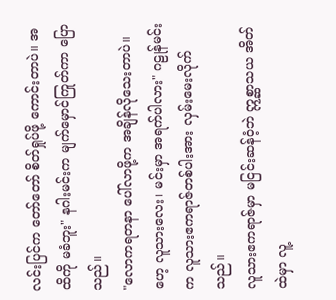လင်းပြင်က တော်တော် စိတ်ရှုပ်ဖို့ ကောင်းတာပဲ။ အထိကို မခံဘူး" နဂါးမင်းက မျက်မှောင်ကြုတ်ကာ ပြောသည်။
"လောကရတနာ ပေါ်လာဖို့က အချိန်လိုသေးတာပဲ။ ဟေ့ လူသားလေး၊ မင်းမှာ အရက်ပါလား" ဂဠုန်မင်းက လူသားဧကရာဇ်တစ်ပါးအား လှမ်းမေးလိုက်သည်။
လူသားဧကရာဇ်မှာ မငြင်းဆန်ဝံ့ဘဲ ဣစ္ဆာသယ အိတ်ထဲမှာ လူ့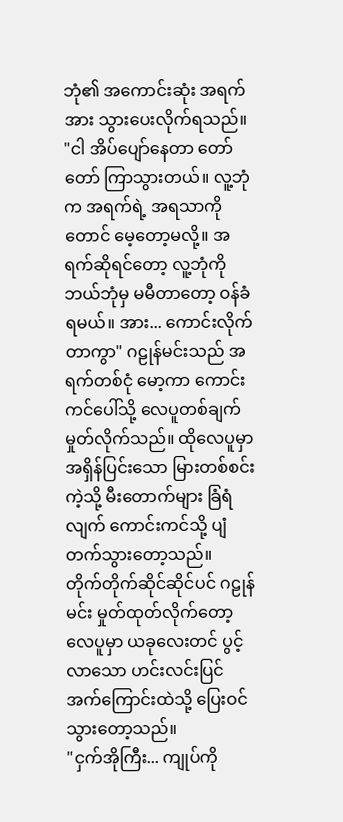ဘုံ၏ အကောင်းဆုံး အရက်အား သွားပေးလိုက်ရသည်။
"ငါ အိပ်ပျော်နေတာ တော်တော် ကြာသွားတယ်။ လူ့ဘုံက အရက်ရဲ့ အရသာကိုတောင် မေ့တော့မလို့။ အရက်ဆိုရင်တော့ လူ့ဘုံကို ဘယ်ဘုံမှ မမီတာတော့ ဝန်ခံရမယ်။ အား... ကောင်းလိုက်တာကွာ" ဂဠုန်မင်းသည် အရက်တစ်ငုံ မော့ကာ ကောင်းကင်ပေါ်သို့ လေပူတစ်ချက် မှုတ်လိုက်သည်။ ထိုလေပူမှာ အရှိန်ပြင်းသော မြားတစ်စင်းကဲ့သို့ မီးတောက်များ ခြံရံလျက် ကောင်းကင်သို့ ပျံတက်သွားတော့သည်။
တိုက်တိုက်ဆိုင်ဆိုင်ပင် ဂဠုန်မင်း မှုတ်ထုတ်လိုက်တော့ လေပူမှာ ယခုလေးတင် ပွင့်လာသော ဟင်းလင်းပြင် အက်ကြောင်းထဲသို့ ပြေးဝင်သွားတော့သည်။
"ငှက်အိုကြီး... ကျုပ်ကို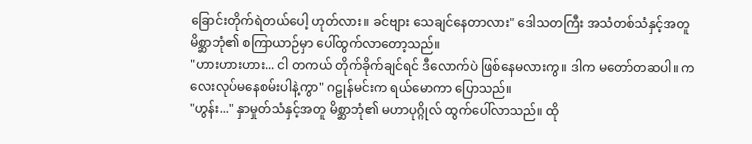ခြောင်းတိုက်ရဲတယ်ပေါ့ ဟုတ်လား။ ခင်ဗျား သေချင်နေတာလား" ဒေါသတကြီး အသံတစ်သံနှင့်အတူ မိစ္ဆာဘုံ၏ စကြာယာဉ်မှာ ပေါ်ထွက်လာတော့သည်။
"ဟားဟားဟား... ငါ တကယ် တိုက်ခိုက်ချင်ရင် ဒီလောက်ပဲ ဖြစ်နေမလားကွ။ ဒါက မတော်တဆပါ။ ကလေးလုပ်မနေစမ်းပါနဲ့ကွာ" ဂဠုန်မင်းက ရယ်မောကာ ပြောသည်။
"ဟွန်း..." နှာမှုတ်သံနှင့်အတူ မိစ္ဆာဘုံ၏ မဟာပုဂ္ဂိုလ် ထွက်ပေါ်လာသည်။ ထို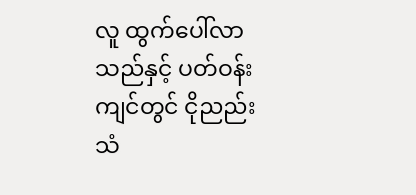လူ ထွက်ပေါ်လာသည်နှင့် ပတ်ဝန်းကျင်တွင် ငိုညည်းသံ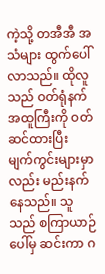ကဲ့သို့ တအီအီ အသံများ ထွက်ပေါ်လာသည်။ ထိုလူသည် ဝတ်ရုံနက် အထူကြီးကို ဝတ်ဆင်ထားပြီး မျက်ကွင်းများမှာလည်း မည်းနက်နေသည်။ သူသည် စကြာယာဉ်ပေါ်မှ ဆင်းကာ ဂ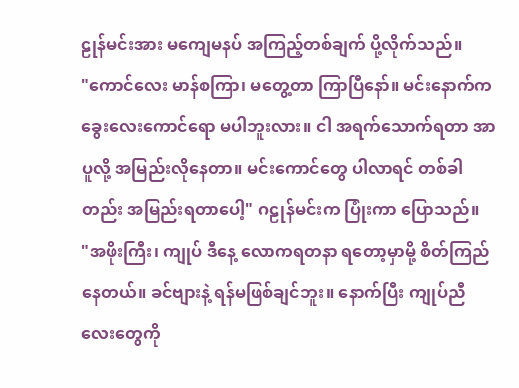ဠုန်မင်းအား မကျေမနပ် အကြည့်တစ်ချက် ပို့လိုက်သည်။
"ကောင်လေး မာန်စကြာ၊ မတွေ့တာ ကြာပြီနော်။ မင်းနောက်က ခွေးလေးကောင်ရော မပါဘူးလား။ ငါ အရက်သောက်ရတာ အာပူလို့ အမြည်းလိုနေတာ။ မင်းကောင်တွေ ပါလာရင် တစ်ခါတည်း အမြည်းရတာပေါ့" ဂဠုန်မင်းက ပြုံးကာ ပြောသည်။
"အဖိုးကြီး၊ ကျုပ် ဒီနေ့ လောကရတနာ ရတော့မှာမို့ စိတ်ကြည်နေတယ်။ ခင်ဗျားနဲ့ ရန်မဖြစ်ချင်ဘူး။ နောက်ပြီး ကျုပ်ညီလေးတွေကို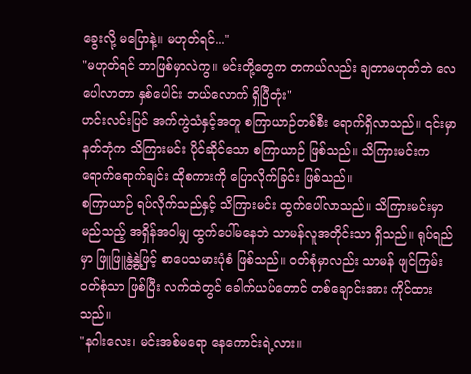ခွေးလို့ မပြောနဲ့။ မဟုတ်ရင်..."
"မဟုတ်ရင် ဘာဖြစ်မှာလဲကွ။ မင်းတို့တွေက တကယ်လည်း ချတာမဟုတ်ဘဲ လေပေါလာတာ နှစ်ပေါင်း ဘယ်လောက် ရှိပြီတုံး"
ဟင်းလင်းပြင် အက်ကွဲသံနှင့်အတူ စကြာယာဉ်တစ်စီး ရောက်ရှိလာသည်။ ၎င်းမှာ နတ်ဘုံက သိကြားမင်း ပိုင်ဆိုင်သော စကြာယာဉ် ဖြစ်သည်။ သိကြားမင်းက ရောက်ရောက်ချင်း ထိုစကားကို ပြောလိုက်ခြင်း ဖြစ်သည်။
စကြာယာဉ် ရပ်လိုက်သည်နှင့် သိကြားမင်း ထွက်ပေါ်လာသည်။ သိကြားမင်းမှာ မည်သည့် အရှိန်အဝါမျှ ထွက်ပေါ်မနေဘဲ သာမန်လူအတိုင်းသာ ရှိသည်။ ရုပ်ရည်မှာ ဖြူဖြူနွဲ့နွဲ့ဖြင့် စာပေသမားပုံစံ ဖြစ်သည်။ ဝတ်စုံမှာလည်း သာမန် ဖျင်ကြမ်း ဝတ်စုံသာ ဖြစ်ပြီး လက်ထဲတွင် ခေါက်ယပ်တောင် တစ်ချောင်းအား ကိုင်ထားသည်။
"နဂါးလေး၊ မင်းအစ်မရော နေကောင်းရဲ့လား။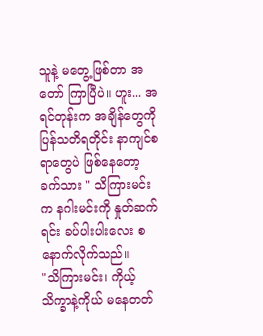သူနဲ့ မတွေ့ဖြစ်တာ အတော် ကြာပြီပဲ။ ဟူး... အရင်တုန်းက အချိန်တွေကို ပြန်သတိရတိုင်း နာကျင်စရာတွေပဲ ဖြစ်နေတော့ ခက်သား " သိကြားမင်းက နဂါးမင်းကို နှုတ်ဆက်ရင်း ခပ်ပါးပါးလေး စနောက်လိုက်သည်။
"သိကြားမင်း၊ ကိုယ့်သိက္ခာနဲ့ကိုယ် မနေတတ်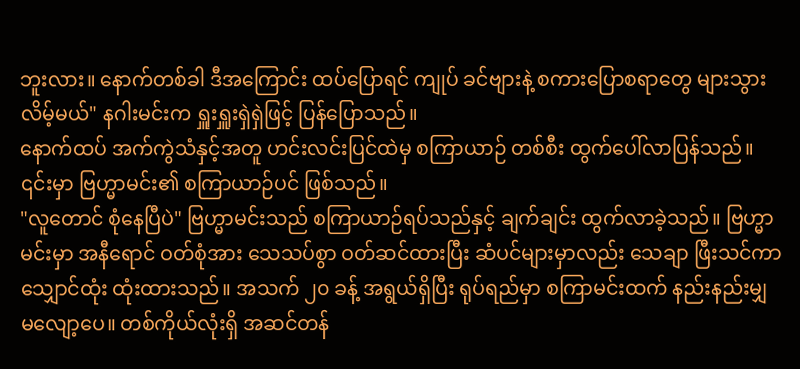ဘူးလား။ နောက်တစ်ခါ ဒီအကြောင်း ထပ်ပြောရင် ကျုပ် ခင်ဗျားနဲ့ စကားပြောစရာတွေ များသွားလိမ့်မယ်" နဂါးမင်းက ရှူးရှူးရှဲရှဲဖြင့် ပြန်ပြောသည်။
နောက်ထပ် အက်ကွဲသံနှင့်အတူ ဟင်းလင်းပြင်ထဲမှ စကြာယာဉ် တစ်စီး ထွက်ပေါ်လာပြန်သည်။ ၎င်းမှာ ဗြဟ္မာမင်း၏ စကြာယာဉ်ပင် ဖြစ်သည်။
"လူတောင် စုံနေပြီပဲ" ဗြဟ္မာမင်းသည် စကြာယာဉ်ရပ်သည်နှင့် ချက်ချင်း ထွက်လာခဲ့သည်။ ဗြဟ္မာမင်းမှာ အနီရောင် ဝတ်စုံအား သေသပ်စွာ ဝတ်ဆင်ထားပြီး ဆံပင်များမှာလည်း သေချာ ဖြီးသင်ကာ သျှောင်ထုံး ထုံးထားသည်။ အသက် ၂၀ ခန့် အရွယ်ရှိပြီး ရုပ်ရည်မှာ စကြာမင်းထက် နည်းနည်းမျှ မလျော့ပေ။ တစ်ကိုယ်လုံးရှိ အဆင်တန်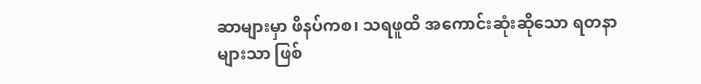ဆာများမှာ ဖိနပ်ကစ၊ သရဖူထိ အကောင်းဆုံးဆိုသော ရတနာများသာ ဖြစ်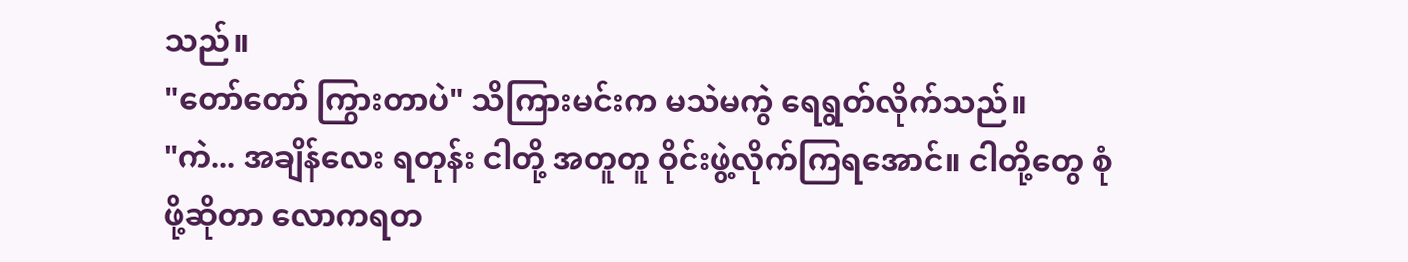သည်။
"တော်တော် ကြွားတာပဲ" သိကြားမင်းက မသဲမကွဲ ရေရွတ်လိုက်သည်။
"ကဲ... အချိန်လေး ရတုန်း ငါတို့ အတူတူ ဝိုင်းဖွဲ့လိုက်ကြရအောင်။ ငါတို့တွေ စုံဖို့ဆိုတာ လောကရတ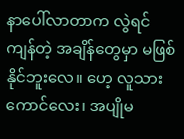နာပေါ်လာတာက လွဲရင် ကျန်တဲ့ အချိန်တွေမှာ မဖြစ်နိုင်ဘူးလေ။ ဟေ့ လူသားကောင်လေး၊ အပျိုမ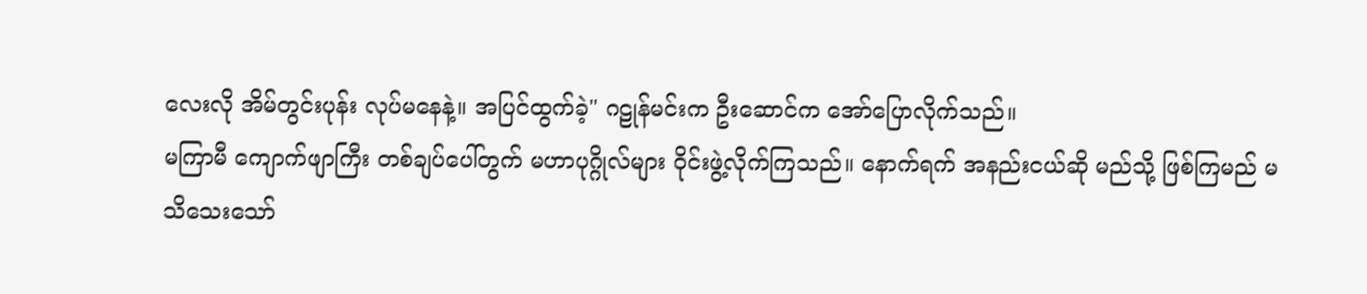လေးလို အိမ်တွင်းပုန်း လုပ်မနေနဲ့။ အပြင်ထွက်ခဲ့" ဂဠုန်မင်းက ဦးဆောင်က အော်ပြောလိုက်သည်။
မကြာမီ ကျောက်ဖျာကြီး တစ်ချပ်ပေါ်တွက် မဟာပုဂ္ဂိုလ်များ ဝိုင်းဖွဲ့လိုက်ကြသည်။ နောက်ရက် အနည်းငယ်ဆို မည်သို့ ဖြစ်ကြမည် မသိသေးသော်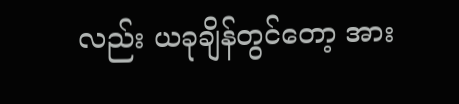လည်း ယခုချိန်တွင်တော့ အား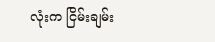လုံးက ငြိမ်းချမ်း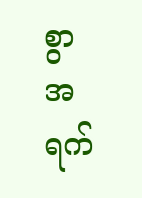စွာ အရက်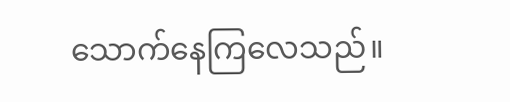သောက်နေကြလေသည်။